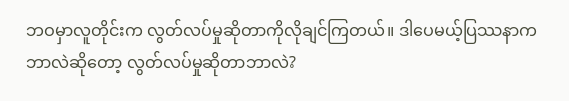ဘဝမှာလူတိုင်းက လွတ်လပ်မှုဆိုတာကိုလိုချင်ကြတယ်။ ဒါပေမယ့်ပြဿနာကဘာလဲဆို‌တော့ လွတ်လပ်မှုဆိုတာဘာလဲ?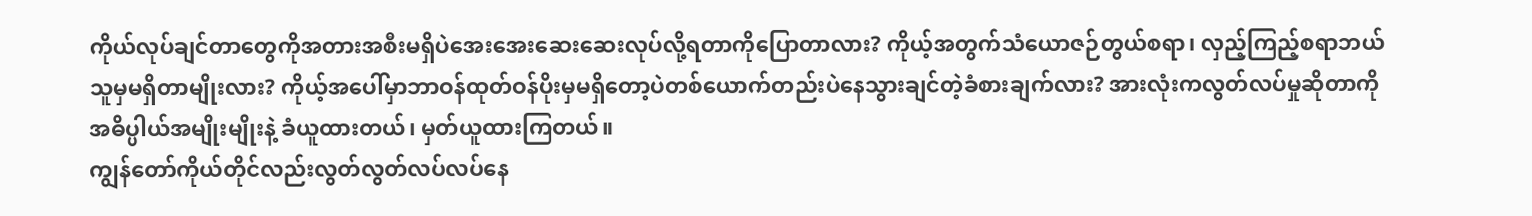ကိုယ်လုပ်ချင်တာတွေကိုအတားအစီးမရှိ‌‌ပဲအေးအေးဆေးဆေးလုပ်လို့ရတာကိုပြောတာလား? ကိုယ့်အတွက်သံ‌ယောဇဉ်တွယ်စရာ၊ လှည့်ကြည့်စရာဘယ်သူမှမရှိတာမျိုးလား? ကိုယ့်အပေါ်မှာဘာဝန်ထုတ်ဝန်ပိုးမှမရှိတော့ပဲတစ်ယောက်တည်းပဲနေသွားချင်တဲ့ခံစားချက်လား? အားလုံးကလွတ်လပ်မှုဆိုတာကိုအဓိပ္ပါယ်အမျိုးမျိုးနဲ့ ခံယူထားတယ်၊ မှတ်ယူထားကြတယ်။
ကျွန်တော်ကိုယ်တိုင်လည်းလွတ်လွတ်လပ်လပ်နေ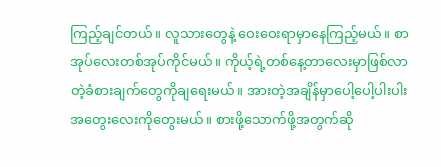ကြည့်ချင်တယ်။ လူသားတွေနဲ့ ဝေးဝေးရာမှာ‌နေကြည့်မယ်။ စာအုပ်လေးတစ်အုပ်ကိုင်မယ်။ ကိုယ့်ရဲ့တစ်နေ့တာလေးမှာဖြစ်လာတဲ့ခံစားချက်တွေကိုချရေးမယ်။ အားတဲ့အချိန်မှာပေါ့ပေါ့ပါးပါးအတွေးလေးကိုတွေးမယ်။ စားဖို့သောက်ဖို့အတွက်ဆို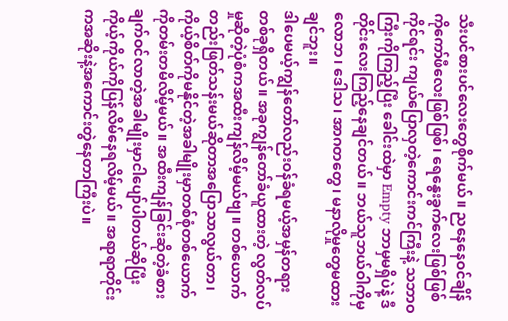သီးပင်စားပင်လေးတွေစိုက်မယ်။ ညနေနေဝင်ချိန်ကိုကော်ဖီလေး‌‌ဖြစ်ဖြစ်၊ ရေနွေးခွက်လေးဖြစ်ဖြစ်ကိုင်ရင်း ကျယ်ပြောလှတဲ့ကောင်းကင်ကြီးနဲ့ သဘာဝကြီးကိုကြည့်ပြီး ခေါင်းထဲမှာ Empty ဘာမှမရှိပဲနဲ့ ဒီတိုင်းလေးကြည့်နေချင်တယ်။ ဘယ်သူဘယ်ဝါကိုမှ လောဘ၊ ဒေါသ၊ အာဂတတွေ၊ မနာလိုမှုတွေမထားချင်ဘူး။
ဒါပေမယ့်ကျွန်တော်လည်းဝန်ခံရမယ့်အမှန်တရားတစ်ခုရှိတယ်။ အခုကျွန်တော်ခံယူထားတဲ့ လွတ်လပ်မှုဆိုတဲ့ပုံစံကအထီးကျန်လိမ့်မယ်ဗျ။ တစ်ယောက်တည်းဖြတ်သန်းမယ်ဆိုတာအပြောသာလွယ်တာ၊ ကိုယ့်စိတ်ကိုမနိုင်တဲ့အခါမျိုးမှာတစ်စုံတစ်ယောက်ကိုတမ်းတမိလိမ့်မယ်။ အထီးကျန်ခြင်းဆိုတဲ့ခံစားချက်ဝင်လာတဲ့အခါမျိုးမှာငါပျော်ပါတယ်ဆိုပြီးကိုယ့်ကိုယ်ကိုပြန်လိမ်နေရလိမ့်မယ်။ အရာရာတိုင်းကအဆိုးနဲ့အကောင်းတွဲနေတာကြီးပဲ။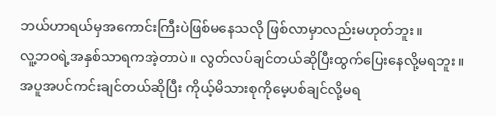ဘယ်ဟာရယ်မှအကောင်းကြီးပဲဖြစ်မနေသလို ဖြစ်လာမှာလည်းမဟုတ်ဘူး။
လူ့ဘဝရဲ့အနှစ်သာရကအဲ့တာပဲ။ လွတ်လပ်ချင်တယ်ဆိုပြီးထွက်ပြေးနေလို့မရဘူး။ အပူအပင်ကင်းချင်တယ်ဆိုပြီး ကိုယ့်မိသားစုကိုမေ့ပစ်ချင်လို့မရ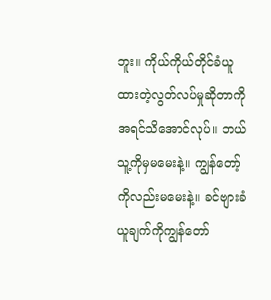ဘူး။ ကိုယ်ကိုယ်တိုင်ခံယူထားတဲ့လွတ်လပ်မှုဆိုတာကိုအရင်သိ‌အောင်လုပ်။ ဘယ်သူ့ကိုမှမမေးနဲ့။ ကျွန်တော့်ကိုလည်းမမေးနဲ့။ ခင်ဗျားခံယူချက်ကိုကျွန်တော်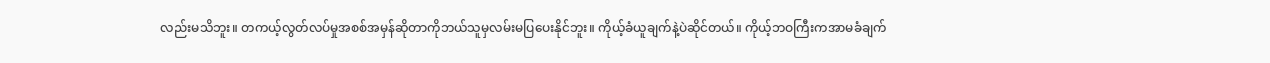လည်းမသိဘူး။ တကယ့်လွတ်လပ်မှုအစစ်အမှန်ဆိုတာကိုဘယ်သူမှလမ်းမပြပေးနိုင်ဘူး။ ကိုယ့်ခံယူချက်နဲ့ပဲဆိုင်တယ်။ ကိုယ့်ဘဝကြီးကအာမခံချက်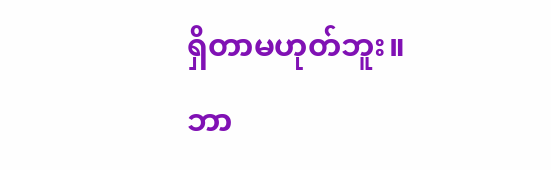ရှိတာမဟုတ်ဘူး။ ဘာ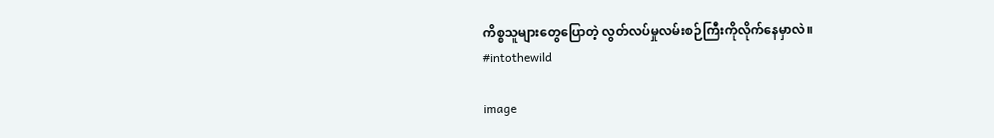ကိစ္စသူများတွေပြောတဲ့ လွတ်လပ်မှုလမ်းစဉ်ကြီးကိုလိုက်နေမှာလဲ။
#intothewild

image